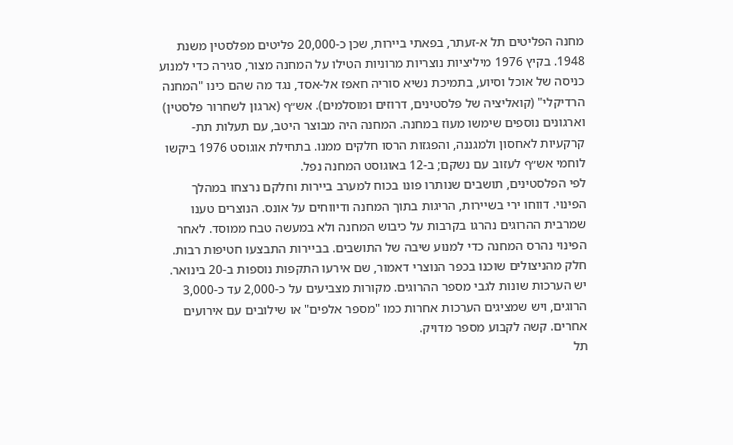מחנה הפליטים תל א-זעתר, בפאתי ביירות, שכן כ-20,000 פליטים מפלסטין משנת 1948. בקיץ 1976 מיליציות נוצריות מרוניות הטילו על המחנה מצור, סגירה כדי למנוע כניסה של אוכל וסיוע, בתמיכת נשיא סוריה חאפז אל-אסד, נגד מה שהם כינו "המחנה הרדיקלי" (קואליציה של פלסטינים, דרוזים ומוסלמים). אש״ף (ארגון לשחרור פלסטין) וארגונים נוספים שימשו מעוז במחנה. המחנה היה מבוצר היטב, עם תעלות תת-קרקעיות לאחסון ולמגננה, והפגזות הרסו חלקים ממנו. בתחילת אוגוסט 1976 ביקשו לוחמי אש״ף לעזוב עם נשקם; ב-12 באוגוסט המחנה נפל.
לפי הפלסטינים, תושבים שנותרו פונו בכוח למערב ביירות וחלקם נרצחו במהלך הפינוי. דווחו ירי בשיירות, הריגות בתוך המחנה ודיווחים על אונס. הנוצרים טענו שמרבית ההרוגים נהרגו בקרבות על כיבוש המחנה ולא במעשה טבח ממוסד. לאחר הפינוי נהרס המחנה כדי למנוע שיבה של התושבים. בביירות התבצעו חטיפות רבות. חלק מהניצולים שוכנו בכפר הנוצרי דאמור, שם אירעו התקפות נוספות ב-20 בינואר.
יש הערכות שונות לגבי מספר ההרוגים. מקורות מצביעים על כ-2,000 עד כ-3,000 הרוגים, ויש שמציגים הערכות אחרות כמו "מספר אלפים" או שילובים עם אירועים אחרים. קשה לקבוע מספר מדויק.
תל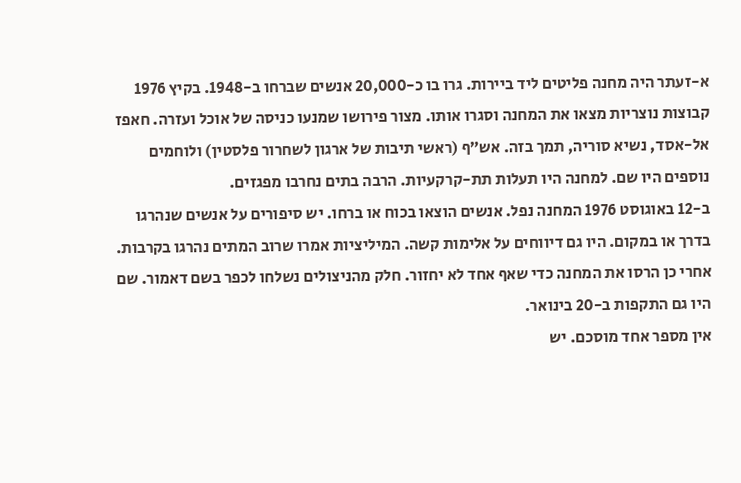א-זעתר היה מחנה פליטים ליד ביירות. גרו בו כ-20,000 אנשים שברחו ב-1948. בקיץ 1976 קבוצות נוצריות מצאו את המחנה וסגרו אותו. מצור פירושו שמנעו כניסה של אוכל ועזרה. חאפז אל-אסד, נשיא סוריה, תמך בזה. אש״ף (ראשי תיבות של ארגון לשחרור פלסטין) ולוחמים נוספים היו שם. למחנה היו תעלות תת-קרקעיות. הרבה בתים נחרבו מפגזים.
ב-12 באוגוסט 1976 המחנה נפל. אנשים הוצאו בכוח או ברחו. יש סיפורים על אנשים שנהרגו בדרך או במקום. היו גם דיווחים על אלימות קשה. המיליציות אמרו שרוב המתים נהרגו בקרבות. אחרי כן הרסו את המחנה כדי שאף אחד לא יחזור. חלק מהניצולים נשלחו לכפר בשם דאמור. שם היו גם התקפות ב-20 בינואר.
אין מספר אחד מוסכם. יש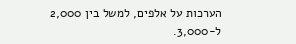הערכות על אלפים, למשל בין 2,000 ל-3,000.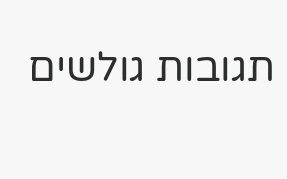תגובות גולשים